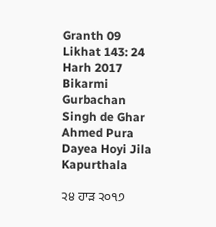Granth 09 Likhat 143: 24 Harh 2017 Bikarmi Gurbachan Singh de Ghar Ahmed Pura Dayea Hoyi Jila Kapurthala

੨੪ ਹਾੜ ੨੦੧੭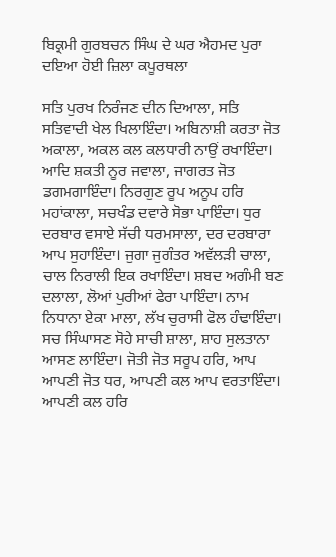ਬਿਕ੍ਰਮੀ ਗੁਰਬਚਨ ਸਿੰਘ ਦੇ ਘਰ ਐਹਮਦ ਪੁਰਾ ਦਇਆ ਹੋਈ ਜ਼ਿਲਾ ਕਪੂਰਥਲਾ

ਸਤਿ ਪੁਰਖ ਨਿਰੰਜਣ ਦੀਨ ਦਿਆਲਾ, ਸਤਿ ਸਤਿਵਾਦੀ ਖੇਲ ਖਿਲਾਇੰਦਾ। ਅਬਿਨਾਸ਼ੀ ਕਰਤਾ ਜੋਤ ਅਕਾਲਾ, ਅਕਲ ਕਲ ਕਲਧਾਰੀ ਨਾਉਂ ਰਖਾਇੰਦਾ। ਆਦਿ ਸ਼ਕਤੀ ਨੂਰ ਜਵਾਲਾ, ਜਾਗਰਤ ਜੋਤ ਡਗਮਗਾਇੰਦਾ। ਨਿਰਗੁਣ ਰੂਪ ਅਨੂਪ ਹਰਿ ਮਹਾਂਕਾਲਾ, ਸਚਖੰਡ ਦਵਾਰੇ ਸੋਭਾ ਪਾਇੰਦਾ। ਧੁਰ ਦਰਬਾਰ ਵਸਾਏ ਸੱਚੀ ਧਰਮਸਾਲਾ, ਦਰ ਦਰਬਾਰਾ ਆਪ ਸੁਹਾਇੰਦਾ। ਜੁਗਾ ਜੁਗੰਤਰ ਅਵੱਲੜੀ ਚਾਲਾ, ਚਾਲ ਨਿਰਾਲੀ ਇਕ ਰਖਾਇੰਦਾ। ਸ਼ਬਦ ਅਗੰਮੀ ਬਣ ਦਲਾਲਾ, ਲੋਆਂ ਪੁਰੀਆਂ ਫੇਰਾ ਪਾਇੰਦਾ। ਨਾਮ ਨਿਧਾਨਾ ਏਕਾ ਮਾਲਾ, ਲੱਖ ਚੁਰਾਸੀ ਫੋਲ ਹੰਢਾਇੰਦਾ। ਸਚ ਸਿੰਘਾਸਣ ਸੋਹੇ ਸਾਚੀ ਸ਼ਾਲਾ, ਸ਼ਾਹ ਸੁਲਤਾਨਾ ਆਸਣ ਲਾਇੰਦਾ। ਜੋਤੀ ਜੋਤ ਸਰੂਪ ਹਰਿ, ਆਪ ਆਪਣੀ ਜੋਤ ਧਰ, ਆਪਣੀ ਕਲ ਆਪ ਵਰਤਾਇੰਦਾ। ਆਪਣੀ ਕਲ ਹਰਿ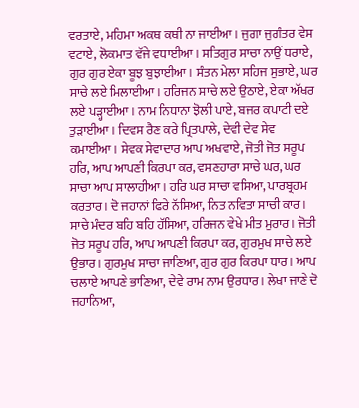ਵਰਤਾਏ, ਮਹਿਮਾ ਅਕਥ ਕਥੀ ਨਾ ਜਾਈਆ। ਜੁਗਾ ਜੁਗੰਤਰ ਵੇਸ ਵਟਾਏ, ਲੋਕਮਾਤ ਵੱਜੇ ਵਧਾਈਆ। ਸਤਿਗੁਰ ਸਾਚਾ ਨਾਉਂ ਧਰਾਏ, ਗੁਰ ਗੁਰ ਏਕਾ ਬੂਝ ਬੁਝਾਈਆ। ਸੰਤਨ ਮੇਲਾ ਸਹਿਜ ਸੁਭਾਏ, ਘਰ ਸਾਚੇ ਲਏ ਮਿਲਾਈਆ। ਹਰਿਜਨ ਸਾਚੇ ਲਏ ਉਠਾਏ, ਏਕਾ ਅੱਖਰ ਲਏ ਪੜ੍ਹਾਈਆ। ਨਾਮ ਨਿਧਾਨਾ ਝੋਲੀ ਪਾਏ, ਬਜਰ ਕਪਾਟੀ ਦਏ ਤੁੜਾਈਆ। ਦਿਵਸ ਰੈਣ ਕਰੇ ਪ੍ਰਿਤਪਾਲੇ, ਦੇਵੀ ਦੇਵ ਸੇਵ ਕਮਾਈਆ। ਸੇਵਕ ਸੇਵਾਦਾਰ ਆਪ ਅਖਵਾਏ, ਜੋਤੀ ਜੋਤ ਸਰੂਪ ਹਰਿ, ਆਪ ਆਪਣੀ ਕਿਰਪਾ ਕਰ, ਵਸਣਹਾਰਾ ਸਾਚੇ ਘਰ, ਘਰ ਸਾਚਾ ਆਪ ਸਾਲਾਹੀਆ । ਹਰਿ ਘਰ ਸਾਚਾ ਵਸਿਆ, ਪਾਰਬ੍ਰਹਮ ਕਰਤਾਰ। ਦੋ ਜਹਾਨਾਂ ਫਿਰੇ ਨੱਸਿਆ, ਨਿਤ ਨਵਿਤਾ ਸਾਚੀ ਕਾਰ। ਸਾਚੇ ਮੰਦਰ ਬਹਿ ਬਹਿ ਹੱਸਿਆ, ਹਰਿਜਨ ਵੇਖੇ ਮੀਤ ਮੁਰਾਰ। ਜੋਤੀ ਜੋਤ ਸਰੂਪ ਹਰਿ, ਆਪ ਆਪਣੀ ਕਿਰਪਾ ਕਰ, ਗੁਰਮੁਖ ਸਾਚੇ ਲਏ ਉਭਾਰ। ਗੁਰਮੁਖ ਸਾਚਾ ਜਾਣਿਆ, ਗੁਰ ਗੁਰ ਕਿਰਪਾ ਧਾਰ। ਆਪ ਚਲਾਏ ਆਪਣੇ ਭਾਣਿਆ, ਦੇਵੇ ਰਾਮ ਨਾਮ ਉਰਧਾਰ। ਲੇਖਾ ਜਾਣੇ ਦੋ ਜਹਾਨਿਆ,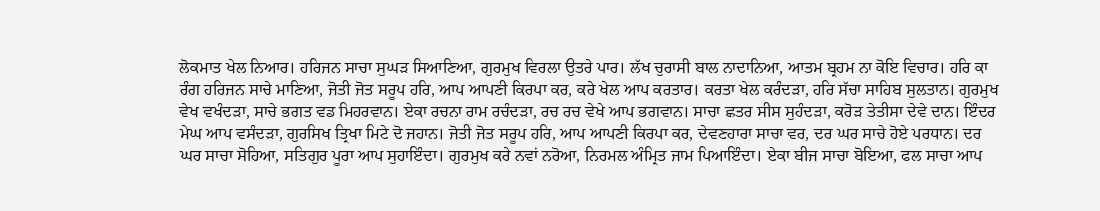ਲੋਕਮਾਤ ਖੇਲ ਨਿਆਰ। ਹਰਿਜਨ ਸਾਚਾ ਸੁਘੜ ਸਿਆਣਿਆ, ਗੁਰਮੁਖ ਵਿਰਲਾ ਉਤਰੇ ਪਾਰ। ਲੱਖ ਚੁਰਾਸੀ ਬਾਲ ਨਾਦਾਨਿਆ, ਆਤਮ ਬ੍ਰਹਮ ਨਾ ਕੋਇ ਵਿਚਾਰ। ਹਰਿ ਕਾ ਰੰਗ ਹਰਿਜਨ ਸਾਚੇ ਮਾਣਿਆ, ਜੋਤੀ ਜੋਤ ਸਰੂਪ ਹਰਿ, ਆਪ ਆਪਣੀ ਕਿਰਪਾ ਕਰ, ਕਰੇ ਖੇਲ ਆਪ ਕਰਤਾਰ। ਕਰਤਾ ਖੇਲ ਕਰੰਦੜਾ, ਹਰਿ ਸੱਚਾ ਸਾਹਿਬ ਸੁਲਤਾਨ। ਗੁਰਮੁਖ ਵੇਖ ਵਖੰਦੜਾ, ਸਾਚੇ ਭਗਤ ਵਡ ਮਿਹਰਵਾਨ। ਏਕਾ ਰਚਨਾ ਰਾਮ ਰਚੰਦੜਾ, ਰਚ ਰਚ ਵੇਖੇ ਆਪ ਭਗਵਾਨ। ਸਾਚਾ ਛਤਰ ਸੀਸ ਸੁਹੰਦੜਾ, ਕਰੋੜ ਤੇਤੀਸਾ ਦੇਵੇ ਦਾਨ। ਇੰਦਰ ਮੇਘ ਆਪ ਵਸੰਦੜਾ, ਗੁਰਸਿਖ ਤ੍ਰਿਖਾ ਮਿਟੇ ਦੋ ਜਹਾਨ। ਜੋਤੀ ਜੋਤ ਸਰੂਪ ਹਰਿ, ਆਪ ਆਪਣੀ ਕਿਰਪਾ ਕਰ, ਦੇਵਣਹਾਰਾ ਸਾਚਾ ਵਰ, ਦਰ ਘਰ ਸਾਚੇ ਹੋਏ ਪਰਧਾਨ। ਦਰ ਘਰ ਸਾਚਾ ਸੋਹਿਆ, ਸਤਿਗੁਰ ਪੂਰਾ ਆਪ ਸੁਹਾਇੰਦਾ। ਗੁਰਮੁਖ ਕਰੇ ਨਵਾਂ ਨਰੋਆ, ਨਿਰਮਲ ਅੰਮ੍ਰਿਤ ਜਾਮ ਪਿਆਇੰਦਾ। ਏਕਾ ਬੀਜ ਸਾਚਾ ਬੋਇਆ, ਫਲ ਸਾਚਾ ਆਪ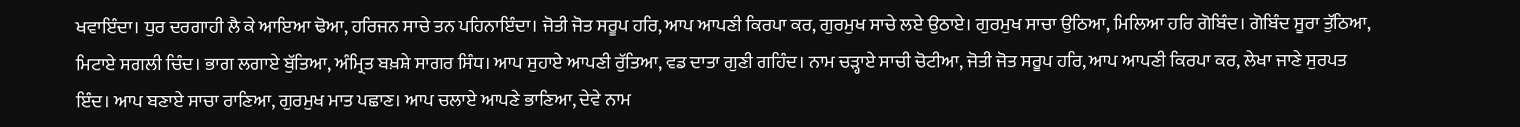ਖਵਾਇੰਦਾ। ਧੁਰ ਦਰਗਾਹੀ ਲੈ ਕੇ ਆਇਆ ਢੋਆ, ਹਰਿਜਨ ਸਾਚੇ ਤਨ ਪਹਿਨਾਇੰਦਾ। ਜੋਤੀ ਜੋਤ ਸਰੂਪ ਹਰਿ, ਆਪ ਆਪਣੀ ਕਿਰਪਾ ਕਰ, ਗੁਰਮੁਖ ਸਾਚੇ ਲਏ ਉਠਾਏ। ਗੁਰਮੁਖ ਸਾਚਾ ਉਠਿਆ, ਮਿਲਿਆ ਹਰਿ ਗੋਬਿੰਦ। ਗੋਬਿੰਦ ਸੂਰਾ ਤੁੱਠਿਆ, ਮਿਟਾਏ ਸਗਲੀ ਚਿੰਦ। ਭਾਗ ਲਗਾਏ ਬੁੱਤਿਆ, ਅੰਮ੍ਰਿਤ ਬਖ਼ਸ਼ੇ ਸਾਗਰ ਸਿੰਧ। ਆਪ ਸੁਹਾਏ ਆਪਣੀ ਰੁੱਤਿਆ, ਵਡ ਦਾਤਾ ਗੁਣੀ ਗਹਿੰਦ। ਨਾਮ ਚੜ੍ਹਾਏ ਸਾਚੀ ਚੋਟੀਆ, ਜੋਤੀ ਜੋਤ ਸਰੂਪ ਹਰਿ, ਆਪ ਆਪਣੀ ਕਿਰਪਾ ਕਰ, ਲੇਖਾ ਜਾਣੇ ਸੁਰਪਤ ਇੰਦ। ਆਪ ਬਣਾਏ ਸਾਚਾ ਰਾਣਿਆ, ਗੁਰਮੁਖ ਮਾਤ ਪਛਾਣ। ਆਪ ਚਲਾਏ ਆਪਣੇ ਭਾਣਿਆ, ਦੇਵੇ ਨਾਮ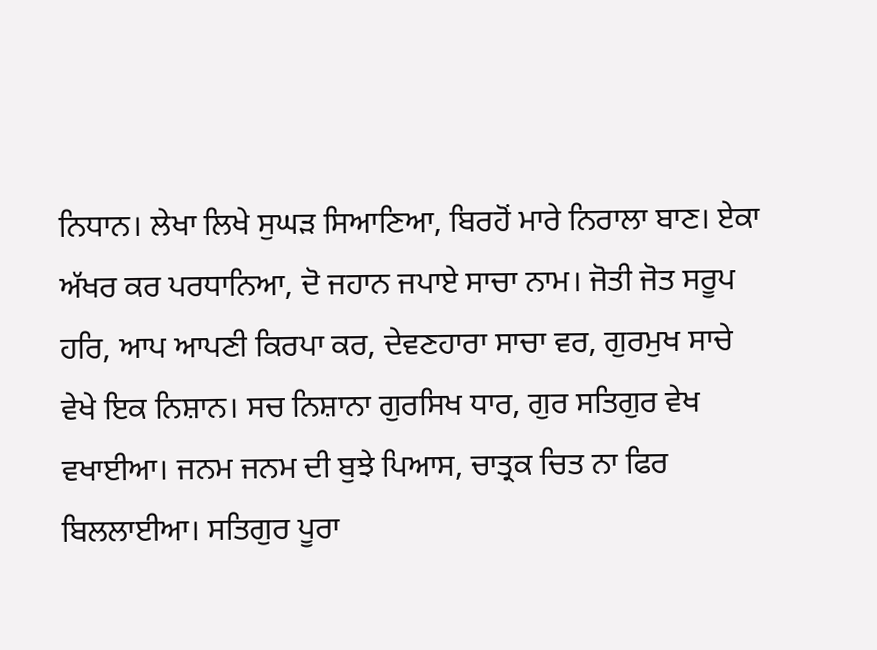ਨਿਧਾਨ। ਲੇਖਾ ਲਿਖੇ ਸੁਘੜ ਸਿਆਣਿਆ, ਬਿਰਹੋਂ ਮਾਰੇ ਨਿਰਾਲਾ ਬਾਣ। ਏਕਾ ਅੱਖਰ ਕਰ ਪਰਧਾਨਿਆ, ਦੋ ਜਹਾਨ ਜਪਾਏ ਸਾਚਾ ਨਾਮ। ਜੋਤੀ ਜੋਤ ਸਰੂਪ ਹਰਿ, ਆਪ ਆਪਣੀ ਕਿਰਪਾ ਕਰ, ਦੇਵਣਹਾਰਾ ਸਾਚਾ ਵਰ, ਗੁਰਮੁਖ ਸਾਚੇ ਵੇਖੇ ਇਕ ਨਿਸ਼ਾਨ। ਸਚ ਨਿਸ਼ਾਨਾ ਗੁਰਸਿਖ ਧਾਰ, ਗੁਰ ਸਤਿਗੁਰ ਵੇਖ ਵਖਾਈਆ। ਜਨਮ ਜਨਮ ਦੀ ਬੁਝੇ ਪਿਆਸ, ਚਾਤ੍ਰਕ ਚਿਤ ਨਾ ਫਿਰ ਬਿਲਲਾਈਆ। ਸਤਿਗੁਰ ਪੂਰਾ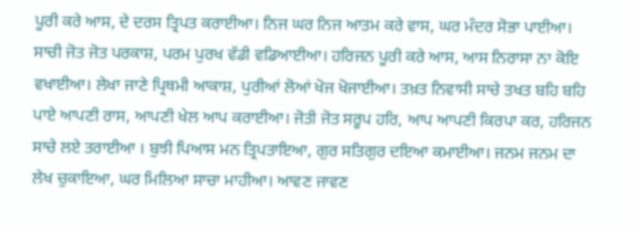ਪੂਰੀ ਕਰੇ ਆਸ, ਦੇ ਦਰਸ ਤ੍ਰਿਪਤ ਕਰਾਈਆ। ਨਿਜ ਘਰ ਨਿਜ ਆਤਮ ਕਰੇ ਵਾਸ, ਘਰ ਮੰਦਰ ਸੋਭਾ ਪਾਈਆ। ਸਾਚੀ ਜੋਤ ਜੋਤ ਪਰਕਾਸ਼, ਪਰਮ ਪੁਰਖ ਵੱਡੀ ਵਡਿਆਈਆ। ਹਰਿਜਨ ਪੂਰੀ ਕਰੇ ਆਸ, ਆਸ ਨਿਰਾਸਾ ਨਾ ਕੋਇ ਵਖਾਈਆ। ਲੇਖਾ ਜਾਣੇ ਪ੍ਰਿਥਮੀ ਆਕਾਸ਼, ਪੁਰੀਆਂ ਲੋਆਂ ਖੋਜ ਖੋਜਾਈਆ। ਤਖ਼ਤ ਨਿਵਾਸੀ ਸਾਚੇ ਤਖਤ ਬਹਿ ਬਹਿ ਪਾਏ ਆਪਣੀ ਰਾਸ, ਆਪਣੀ ਖੇਲ ਆਪ ਕਰਾਈਆ। ਜੋਤੀ ਜੋਤ ਸਰੂਪ ਹਰਿ, ਆਪ ਆਪਣੀ ਕਿਰਪਾ ਕਰ, ਹਰਿਜਨ ਸਾਚੇ ਲਏ ਤਰਾਈਆ । ਬੁਝੀ ਪਿਆਸ ਮਨ ਤ੍ਰਿਪਤਾਇਆ, ਗੁਰ ਸਤਿਗੁਰ ਦਇਆ ਕਮਾਈਆ। ਜਨਮ ਜਨਮ ਦਾ ਲੇਖ ਚੁਕਾਇਆ, ਘਰ ਮਿਲਿਆ ਸਾਚਾ ਮਾਹੀਆ। ਆਵਣ ਜਾਵਣ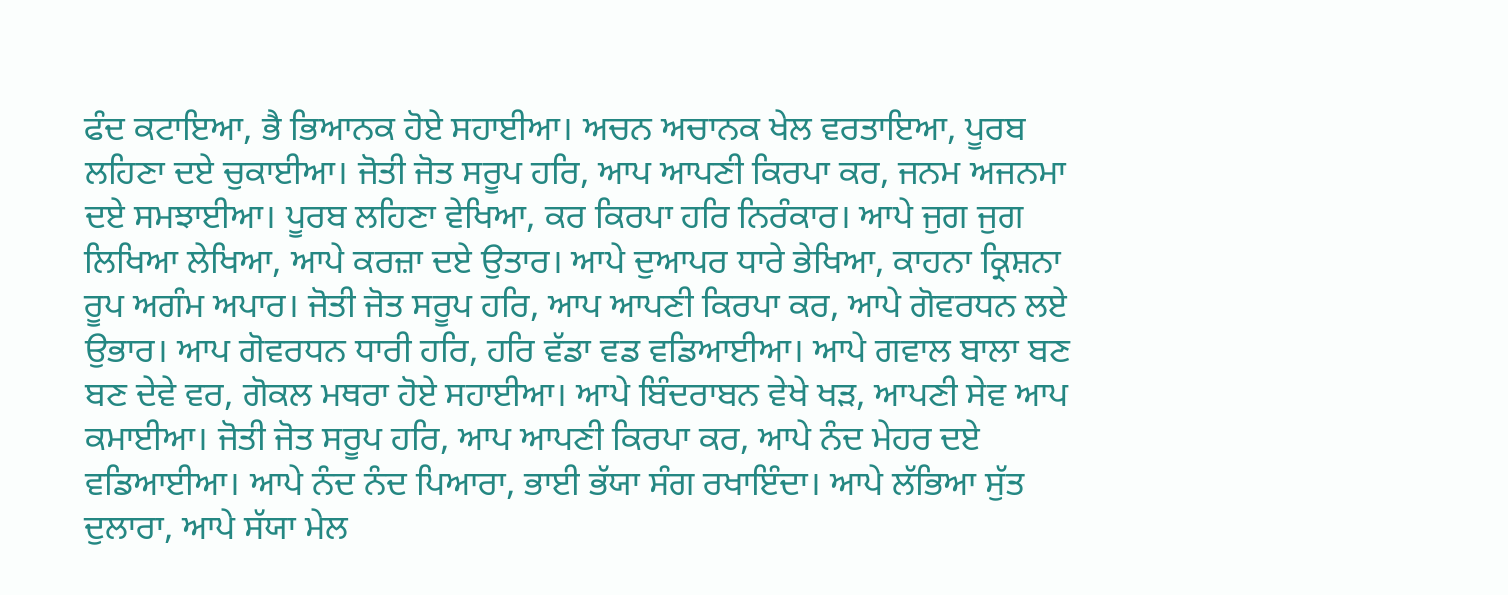ਫੰਦ ਕਟਾਇਆ, ਭੈ ਭਿਆਨਕ ਹੋਏ ਸਹਾਈਆ। ਅਚਨ ਅਚਾਨਕ ਖੇਲ ਵਰਤਾਇਆ, ਪੂਰਬ ਲਹਿਣਾ ਦਏ ਚੁਕਾਈਆ। ਜੋਤੀ ਜੋਤ ਸਰੂਪ ਹਰਿ, ਆਪ ਆਪਣੀ ਕਿਰਪਾ ਕਰ, ਜਨਮ ਅਜਨਮਾ ਦਏ ਸਮਝਾਈਆ। ਪੂਰਬ ਲਹਿਣਾ ਵੇਖਿਆ, ਕਰ ਕਿਰਪਾ ਹਰਿ ਨਿਰੰਕਾਰ। ਆਪੇ ਜੁਗ ਜੁਗ ਲਿਖਿਆ ਲੇਖਿਆ, ਆਪੇ ਕਰਜ਼ਾ ਦਏ ਉਤਾਰ। ਆਪੇ ਦੁਆਪਰ ਧਾਰੇ ਭੇਖਿਆ, ਕਾਹਨਾ ਕ੍ਰਿਸ਼ਨਾ ਰੂਪ ਅਗੰਮ ਅਪਾਰ। ਜੋਤੀ ਜੋਤ ਸਰੂਪ ਹਰਿ, ਆਪ ਆਪਣੀ ਕਿਰਪਾ ਕਰ, ਆਪੇ ਗੋਵਰਧਨ ਲਏ ਉਭਾਰ। ਆਪ ਗੋਵਰਧਨ ਧਾਰੀ ਹਰਿ, ਹਰਿ ਵੱਡਾ ਵਡ ਵਡਿਆਈਆ। ਆਪੇ ਗਵਾਲ ਬਾਲਾ ਬਣ ਬਣ ਦੇਵੇ ਵਰ, ਗੋਕਲ ਮਥਰਾ ਹੋਏ ਸਹਾਈਆ। ਆਪੇ ਬਿੰਦਰਾਬਨ ਵੇਖੇ ਖੜ, ਆਪਣੀ ਸੇਵ ਆਪ ਕਮਾਈਆ। ਜੋਤੀ ਜੋਤ ਸਰੂਪ ਹਰਿ, ਆਪ ਆਪਣੀ ਕਿਰਪਾ ਕਰ, ਆਪੇ ਨੰਦ ਮੇਹਰ ਦਏ ਵਡਿਆਈਆ। ਆਪੇ ਨੰਦ ਨੰਦ ਪਿਆਰਾ, ਭਾਈ ਭੱਯਾ ਸੰਗ ਰਖਾਇੰਦਾ। ਆਪੇ ਲੱਭਿਆ ਸੁੱਤ ਦੁਲਾਰਾ, ਆਪੇ ਸੱਯਾ ਮੇਲ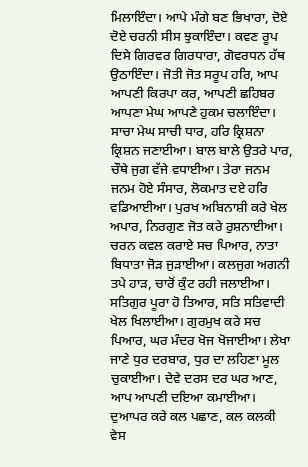ਮਿਲਾਇੰਦਾ। ਆਪੇ ਮੰਗੇ ਬਣ ਭਿਖਾਰਾ, ਦੋਏ ਦੋਏ ਚਰਨੀ ਸੀਸ ਝੁਕਾਇੰਦਾ। ਕਵਣ ਰੂਪ ਦਿਸੇ ਗਿਰਵਰ ਗਿਰਧਾਰਾ, ਗੋਵਰਧਨ ਹੱਥ ਉਠਾਇੰਦਾ। ਜੋਤੀ ਜੋਤ ਸਰੂਪ ਹਰਿ, ਆਪ ਆਪਣੀ ਕਿਰਪਾ ਕਰ, ਆਪਣੀ ਛਹਿਬਰ ਆਪਣਾ ਮੇਘ ਆਪਣੇ ਹੁਕਮ ਚਲਾਇੰਦਾ। ਸਾਚਾ ਮੇਘ ਸਾਚੀ ਧਾਰ, ਹਰਿ ਕ੍ਰਿਸ਼ਨਾ ਕ੍ਰਿਸ਼ਨ ਜਣਾਈਆ। ਬਾਲ ਬਾਲੇ ਉਤਰੇ ਪਾਰ, ਚੌਥੇ ਜੁਗ ਵੱਜੇ ਵਧਾਈਆ। ਤੇਰਾ ਜਨਮ ਜਨਮ ਹੋਏ ਸੰਸਾਰ, ਲੋਕਮਾਤ ਦਏ ਹਰਿ ਵਡਿਆਈਆ। ਪੁਰਖ ਅਬਿਨਾਸ਼ੀ ਕਰੇ ਖੇਲ ਅਪਾਰ, ਨਿਰਗੁਣ ਜੋਤ ਕਰੇ ਰੁਸ਼ਨਾਈਆ। ਚਰਨ ਕਵਲ ਕਰਾਏ ਸਚ ਪਿਆਰ, ਨਾਤਾ ਬਿਧਾਤਾ ਜੋੜ ਜੁੜਾਈਆ। ਕਲਜੁਗ ਅਗਨੀ ਤਪੇ ਹਾੜ, ਚਾਰੋਂ ਕੁੰਟ ਰਹੀ ਜਲਾਈਆ। ਸਤਿਗੁਰ ਪੂਰਾ ਹੋ ਤਿਆਰ, ਸਤਿ ਸਤਿਵਾਦੀ ਖੇਲ ਖਿਲਾਈਆ। ਗੁਰਮੁਖ ਕਰੇ ਸਚ ਪਿਆਰ, ਘਰ ਮੰਦਰ ਖੋਜ ਖੋਜਾਈਆ। ਲੇਖਾ ਜਾਣੇ ਧੁਰ ਦਰਬਾਰ, ਧੁਰ ਦਾ ਲਹਿਣਾ ਮੂਲ ਚੁਕਾਈਆ। ਦੇਵੇ ਦਰਸ ਦਰ ਘਰ ਆਣ, ਆਪ ਆਪਣੀ ਦਇਆ ਕਮਾਈਆ। ਦੁਆਪਰ ਕਰੇ ਕਲ ਪਛਾਣ, ਕਲ ਕਲਕੀ ਵੇਸ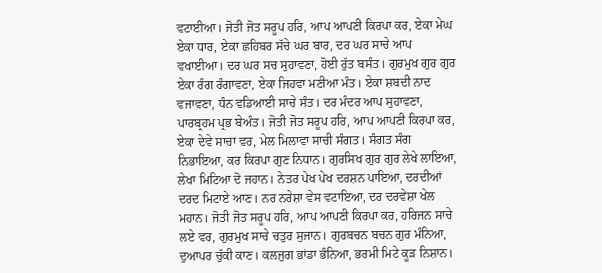ਵਟਾਈਆ। ਜੋਤੀ ਜੋਤ ਸਰੂਪ ਹਰਿ, ਆਪ ਆਪਣੀ ਕਿਰਪਾ ਕਰ, ਏਕਾ ਮੇਘ ਏਕਾ ਧਾਰ, ਏਕਾ ਛਹਿਬਰ ਸੱਚੇ ਘਰ ਬਾਰ, ਦਰ ਘਰ ਸਾਚੇ ਆਪ ਵਖਾਈਆ। ਦਰ ਘਰ ਸਚ ਸੁਹਾਵਣਾ, ਹੋਈ ਰੁੱਤ ਬਸੰਤ। ਗੁਰਮੁਖ ਗੁਰ ਗੁਰ ਏਕਾ ਰੰਗ ਰੰਗਾਵਣਾ, ਏਕਾ ਜਿਹਵਾ ਮਣੀਆ ਮੰਤ। ਏਕਾ ਸ਼ਬਦੀ ਨਾਦ ਵਜਾਵਣਾ, ਧੰਨ ਵਡਿਆਈ ਸਾਚੇ ਸੰਤ। ਦਰ ਮੰਦਰ ਆਪ ਸੁਹਾਵਣਾ, ਪਾਰਬ੍ਰਹਮ ਪ੍ਰਭ ਬੇਅੰਤ। ਜੋਤੀ ਜੋਤ ਸਰੂਪ ਹਰਿ, ਆਪ ਆਪਣੀ ਕਿਰਪਾ ਕਰ, ਏਕਾ ਦੇਵੇ ਸਾਚਾ ਵਰ, ਮੇਲ ਮਿਲਾਵਾ ਸਾਚੀ ਸੰਗਤ। ਸੰਗਤ ਸੰਗ ਨਿਭਾਇਆ, ਕਰ ਕਿਰਪਾ ਗੁਣ ਨਿਧਾਨ। ਗੁਰਸਿਖ ਗੁਰ ਗੁਰ ਲੇਖੇ ਲਾਇਆ, ਲੇਖਾ ਮਿਟਿਆ ਦੋ ਜਹਾਨ। ਨੇਤਰ ਪੇਖ ਪੇਖ ਦਰਸ਼ਨ ਪਾਇਆ, ਦਰਦੀਆਂ ਦਰਦ ਮਿਟਾਏ ਆਣ। ਨਰ ਨਰੇਸ਼ਾ ਵੇਸ ਵਟਾਇਆ, ਦਰ ਦਰਵੇਸ਼ਾ ਖੇਲ ਮਹਾਨ। ਜੋਤੀ ਜੋਤ ਸਰੂਪ ਹਰਿ, ਆਪ ਆਪਣੀ ਕਿਰਪਾ ਕਰ, ਹਰਿਜਨ ਸਾਚੇ ਲਏ ਵਰ, ਗੁਰਮੁਖ ਸਾਚੇ ਚਤੁਰ ਸੁਜਾਨ। ਗੁਰਬਚਨ ਬਚਨ ਗੁਰ ਮੰਨਿਆ, ਦੁਆਪਰ ਚੁੱਕੀ ਕਾਣ। ਕਲਜੁਗ ਭਾਂਡਾ ਭੰਨਿਆ, ਭਰਮੀ ਮਿਟੇ ਕੂੜ ਨਿਸ਼ਾਨ।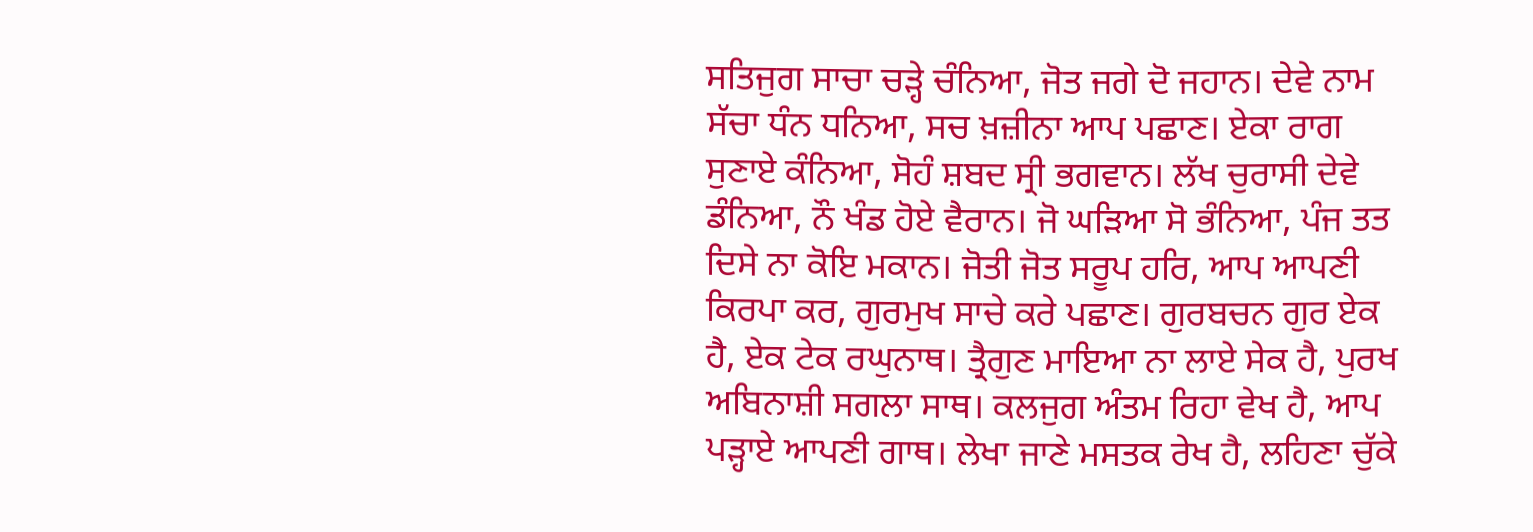ਸਤਿਜੁਗ ਸਾਚਾ ਚੜ੍ਹੇ ਚੰਨਿਆ, ਜੋਤ ਜਗੇ ਦੋ ਜਹਾਨ। ਦੇਵੇ ਨਾਮ ਸੱਚਾ ਧੰਨ ਧਨਿਆ, ਸਚ ਖ਼ਜ਼ੀਨਾ ਆਪ ਪਛਾਣ। ਏਕਾ ਰਾਗ ਸੁਣਾਏ ਕੰਨਿਆ, ਸੋਹੰ ਸ਼ਬਦ ਸ੍ਰੀ ਭਗਵਾਨ। ਲੱਖ ਚੁਰਾਸੀ ਦੇਵੇ ਡੰਨਿਆ, ਨੌ ਖੰਡ ਹੋਏ ਵੈਰਾਨ। ਜੋ ਘੜਿਆ ਸੋ ਭੰਨਿਆ, ਪੰਜ ਤਤ ਦਿਸੇ ਨਾ ਕੋਇ ਮਕਾਨ। ਜੋਤੀ ਜੋਤ ਸਰੂਪ ਹਰਿ, ਆਪ ਆਪਣੀ ਕਿਰਪਾ ਕਰ, ਗੁਰਮੁਖ ਸਾਚੇ ਕਰੇ ਪਛਾਣ। ਗੁਰਬਚਨ ਗੁਰ ਏਕ ਹੈ, ਏਕ ਟੇਕ ਰਘੁਨਾਥ। ਤ੍ਰੈਗੁਣ ਮਾਇਆ ਨਾ ਲਾਏ ਸੇਕ ਹੈ, ਪੁਰਖ ਅਬਿਨਾਸ਼ੀ ਸਗਲਾ ਸਾਥ। ਕਲਜੁਗ ਅੰਤਮ ਰਿਹਾ ਵੇਖ ਹੈ, ਆਪ ਪੜ੍ਹਾਏ ਆਪਣੀ ਗਾਥ। ਲੇਖਾ ਜਾਣੇ ਮਸਤਕ ਰੇਖ ਹੈ, ਲਹਿਣਾ ਚੁੱਕੇ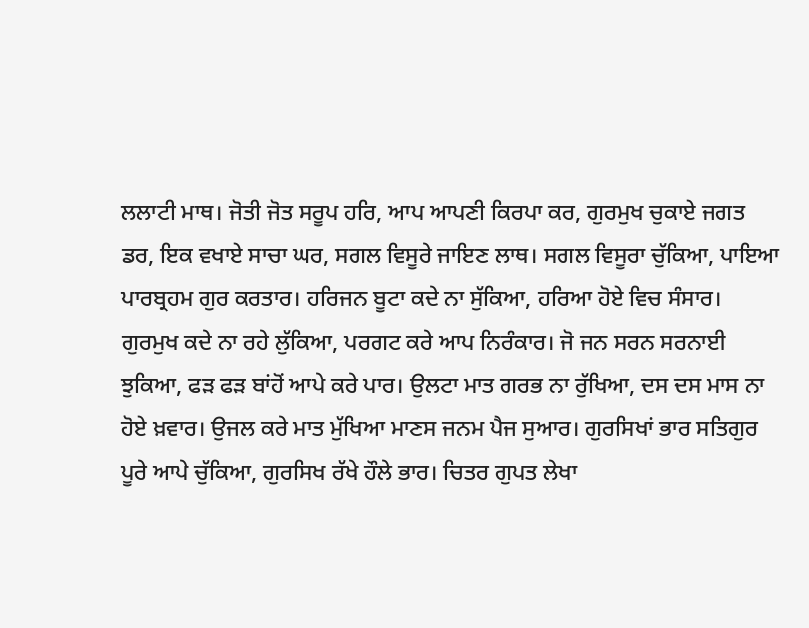ਲਲਾਟੀ ਮਾਥ। ਜੋਤੀ ਜੋਤ ਸਰੂਪ ਹਰਿ, ਆਪ ਆਪਣੀ ਕਿਰਪਾ ਕਰ, ਗੁਰਮੁਖ ਚੁਕਾਏ ਜਗਤ ਡਰ, ਇਕ ਵਖਾਏ ਸਾਚਾ ਘਰ, ਸਗਲ ਵਿਸੂਰੇ ਜਾਇਣ ਲਾਥ। ਸਗਲ ਵਿਸੂਰਾ ਚੁੱਕਿਆ, ਪਾਇਆ ਪਾਰਬ੍ਰਹਮ ਗੁਰ ਕਰਤਾਰ। ਹਰਿਜਨ ਬੂਟਾ ਕਦੇ ਨਾ ਸੁੱਕਿਆ, ਹਰਿਆ ਹੋਏ ਵਿਚ ਸੰਸਾਰ। ਗੁਰਮੁਖ ਕਦੇ ਨਾ ਰਹੇ ਲੁੱਕਿਆ, ਪਰਗਟ ਕਰੇ ਆਪ ਨਿਰੰਕਾਰ। ਜੋ ਜਨ ਸਰਨ ਸਰਨਾਈ ਝੁਕਿਆ, ਫੜ ਫੜ ਬਾਂਹੋਂ ਆਪੇ ਕਰੇ ਪਾਰ। ਉਲਟਾ ਮਾਤ ਗਰਭ ਨਾ ਰੁੱਖਿਆ, ਦਸ ਦਸ ਮਾਸ ਨਾ ਹੋਏ ਖ਼ਵਾਰ। ਉਜਲ ਕਰੇ ਮਾਤ ਮੁੱਖਿਆ ਮਾਣਸ ਜਨਮ ਪੈਜ ਸੁਆਰ। ਗੁਰਸਿਖਾਂ ਭਾਰ ਸਤਿਗੁਰ ਪੂਰੇ ਆਪੇ ਚੁੱਕਿਆ, ਗੁਰਸਿਖ ਰੱਖੇ ਹੌਲੇ ਭਾਰ। ਚਿਤਰ ਗੁਪਤ ਲੇਖਾ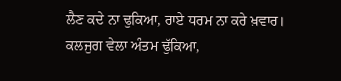ਲੈਣ ਕਦੇ ਨਾ ਢੁਕਿਆ, ਰਾਏ ਧਰਮ ਨਾ ਕਰੇ ਖ਼ਵਾਰ। ਕਲਜੁਗ ਵੇਲਾ ਅੰਤਮ ਢੁੱਕਿਆ,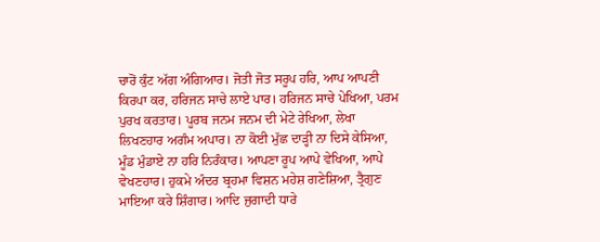ਚਾਰੋਂ ਕੁੰਟ ਅੱਗ ਅੰਗਿਆਰ। ਜੋਤੀ ਜੋਤ ਸਰੂਪ ਹਰਿ, ਆਪ ਆਪਣੀ ਕਿਰਪਾ ਕਰ, ਹਰਿਜਨ ਸਾਚੇ ਲਾਏ ਪਾਰ। ਹਰਿਜਨ ਸਾਚੇ ਪੇਖਿਆ, ਪਰਮ ਪੁਰਖ ਕਰਤਾਰ। ਪੂਰਬ ਜਨਮ ਜਨਮ ਦੀ ਮੇਟੇ ਰੇਖਿਆ, ਲੇਖਾ ਲਿਖਣਹਾਰ ਅਗੰਮ ਅਪਾਰ। ਨਾ ਕੋਈ ਮੁੱਛ ਦਾੜ੍ਹੀ ਨਾ ਦਿਸੇ ਕੇਸਿਆ, ਮੂੰਡ ਮੁੰਡਾਏ ਨਾ ਹਰਿ ਨਿਰੰਕਾਰ। ਆਪਣਾ ਰੂਪ ਆਪੇ ਵੇਖਿਆ, ਆਪੇ ਵੇਖਣਹਾਰ। ਹੁਕਮੇ ਅੰਦਰ ਬ੍ਰਹਮਾ ਵਿਸ਼ਨ ਮਹੇਸ਼ ਗਣੇਸ਼ਿਆ, ਤ੍ਰੈਗੁਣ ਮਾਇਆ ਕਰੇ ਸ਼ਿੰਗਾਰ। ਆਦਿ ਜੁਗਾਦੀ ਧਾਰੇ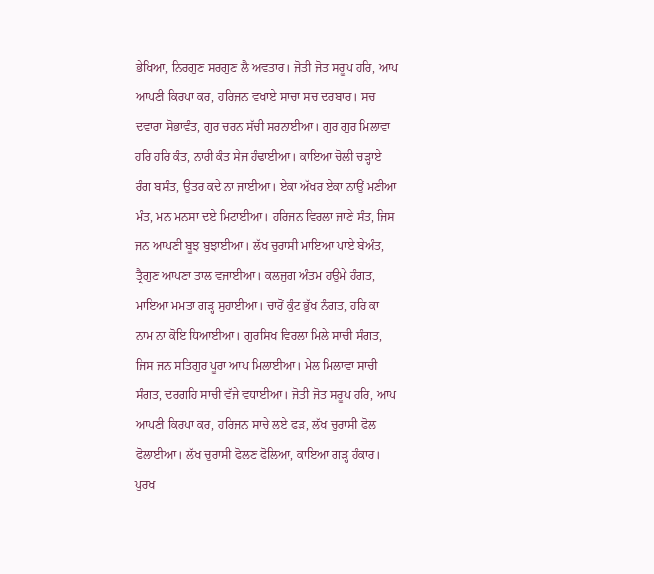ਭੇਖਿਆ, ਨਿਰਗੁਣ ਸਰਗੁਣ ਲੈ ਅਵਤਾਰ। ਜੋਤੀ ਜੋਤ ਸਰੂਪ ਹਰਿ, ਆਪ ਆਪਣੀ ਕਿਰਪਾ ਕਰ, ਹਰਿਜਨ ਵਖਾਏ ਸਾਚਾ ਸਚ ਦਰਬਾਰ। ਸਚ ਦਵਾਰਾ ਸੋਭਾਵੰਤ, ਗੁਰ ਚਰਨ ਸੱਚੀ ਸਰਨਾਈਆ। ਗੁਰ ਗੁਰ ਮਿਲਾਵਾ ਹਰਿ ਹਰਿ ਕੰਤ, ਨਾਰੀ ਕੰਤ ਸੇਜ ਹੰਢਾਈਆ। ਕਾਇਆ ਚੋਲੀ ਚੜ੍ਹਾਏ ਰੰਗ ਬਸੰਤ, ਉਤਰ ਕਦੇ ਨਾ ਜਾਈਆ। ਏਕਾ ਅੱਖਰ ਏਕਾ ਨਾਉਂ ਮਣੀਆ ਮੰਤ, ਮਨ ਮਨਸਾ ਦਏ ਮਿਟਾਈਆ। ਹਰਿਜਨ ਵਿਰਲਾ ਜਾਣੇ ਸੰਤ, ਜਿਸ ਜਨ ਆਪਣੀ ਬੂਝ ਬੁਝਾਈਆ। ਲੱਖ ਚੁਰਾਸੀ ਮਾਇਆ ਪਾਏ ਬੇਅੰਤ, ਤ੍ਰੈਗੁਣ ਆਪਣਾ ਤਾਲ ਵਜਾਈਆ। ਕਲਜੁਗ ਅੰਤਮ ਹਉਮੇ ਹੰਗਤ, ਮਾਇਆ ਮਮਤਾ ਗੜ੍ਹ ਸੁਹਾਈਆ। ਚਾਰੋਂ ਕੁੰਟ ਭੁੱਖ ਨੰਗਤ, ਹਰਿ ਕਾ ਨਾਮ ਨਾ ਕੋਇ ਧਿਆਈਆ। ਗੁਰਸਿਖ ਵਿਰਲਾ ਮਿਲੇ ਸਾਚੀ ਸੰਗਤ, ਜਿਸ ਜਨ ਸਤਿਗੁਰ ਪੂਰਾ ਆਪ ਮਿਲਾਈਆ। ਮੇਲ ਮਿਲਾਵਾ ਸਾਚੀ ਸੰਗਤ, ਦਰਗਹਿ ਸਾਚੀ ਵੱਜੇ ਵਧਾਈਆ। ਜੋਤੀ ਜੋਤ ਸਰੂਪ ਹਰਿ, ਆਪ ਆਪਣੀ ਕਿਰਪਾ ਕਰ, ਹਰਿਜਨ ਸਾਚੇ ਲਏ ਫੜ, ਲੱਖ ਚੁਰਾਸੀ ਫੋਲ ਫੋਲਾਈਆ। ਲੱਖ ਚੁਰਾਸੀ ਫੋਲਣ ਫੋਲਿਆ, ਕਾਇਆ ਗੜ੍ਹ ਹੰਕਾਰ। ਪੁਰਖ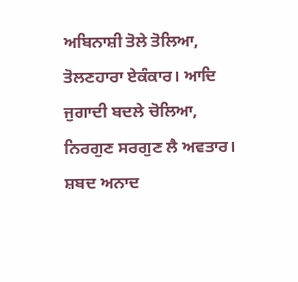ਅਬਿਨਾਸ਼ੀ ਤੋਲੇ ਤੋਲਿਆ, ਤੋਲਣਹਾਰਾ ਏਕੰਕਾਰ। ਆਦਿ ਜੁਗਾਦੀ ਬਦਲੇ ਚੋਲਿਆ, ਨਿਰਗੁਣ ਸਰਗੁਣ ਲੈ ਅਵਤਾਰ। ਸ਼ਬਦ ਅਨਾਦ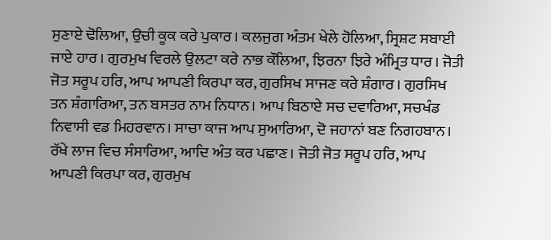ਸੁਣਾਏ ਢੋਲਿਆ, ਉਚੀ ਕੂਕ ਕਰੇ ਪੁਕਾਰ। ਕਲਜੁਗ ਅੰਤਮ ਖੇਲੇ ਹੋਲਿਆ, ਸ੍ਰਿਸ਼ਟ ਸਬਾਈ ਜਾਏ ਹਾਰ। ਗੁਰਮੁਖ ਵਿਰਲੇ ਉਲਟਾ ਕਰੇ ਨਾਭ ਕੌਲਿਆ, ਝਿਰਨਾ ਝਿਰੇ ਅੰਮ੍ਰਿਤ ਧਾਰ। ਜੋਤੀ ਜੋਤ ਸਰੂਪ ਹਰਿ, ਆਪ ਆਪਣੀ ਕਿਰਪਾ ਕਰ, ਗੁਰਸਿਖ ਸਾਜਣ ਕਰੇ ਸ਼ੰਗਾਰ। ਗੁਰਸਿਖ ਤਨ ਸ਼ੰਗਾਰਿਆ, ਤਨ ਬਸਤਰ ਨਾਮ ਨਿਧਾਨ। ਆਪ ਬਿਠਾਏ ਸਚ ਦਵਾਰਿਆ, ਸਚਖੰਡ ਨਿਵਾਸੀ ਵਡ ਮਿਹਰਵਾਨ। ਸਾਚਾ ਕਾਜ ਆਪ ਸੁਆਰਿਆ, ਦੋ ਜਹਾਨਾਂ ਬਣ ਨਿਗਹਬਾਨ। ਰੱਖੇ ਲਾਜ ਵਿਚ ਸੰਸਾਰਿਆ, ਆਦਿ ਅੰਤ ਕਰ ਪਛਾਣ। ਜੋਤੀ ਜੋਤ ਸਰੂਪ ਹਰਿ, ਆਪ ਆਪਣੀ ਕਿਰਪਾ ਕਰ, ਗੁਰਮੁਖ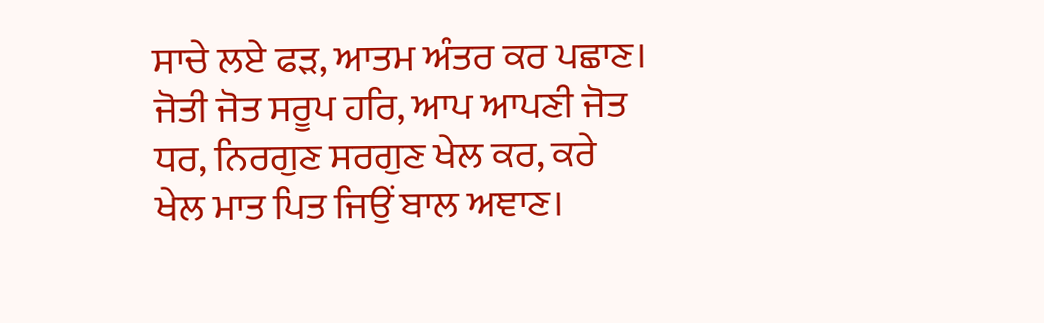ਸਾਚੇ ਲਏ ਫੜ, ਆਤਮ ਅੰਤਰ ਕਰ ਪਛਾਣ। ਜੋਤੀ ਜੋਤ ਸਰੂਪ ਹਰਿ, ਆਪ ਆਪਣੀ ਜੋਤ ਧਰ, ਨਿਰਗੁਣ ਸਰਗੁਣ ਖੇਲ ਕਰ, ਕਰੇ ਖੇਲ ਮਾਤ ਪਿਤ ਜਿਉਂ ਬਾਲ ਅਞਾਣ।